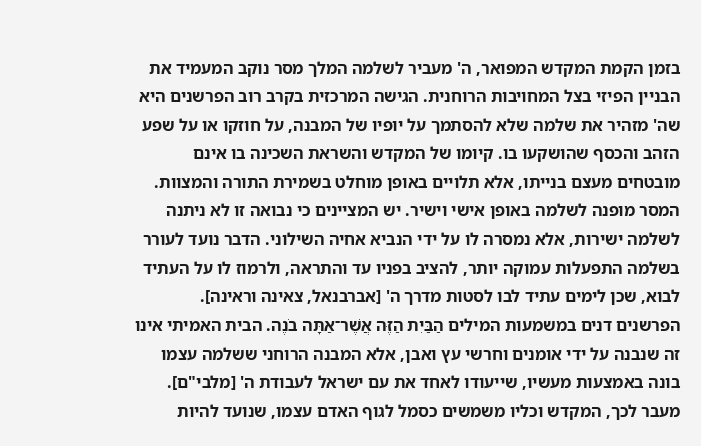בזמן הקמת המקדש המפואר, ה' מעביר לשלמה המלך מסר נוקב המעמיד את הבניין הפיזי בצל המחויבות הרוחנית. הגישה המרכזית בקרב רוב הפרשנים היא שה' מזהיר את שלמה שלא להסתמך על יופיו של המבנה, על חוזקו או על שפע הזהב והכסף שהושקעו בו. קיומו של המקדש והשראת השכינה בו אינם מובטחים מעצם בנייתו, אלא תלויים באופן מוחלט בשמירת התורה והמצוות.
המסר מופנה לשלמה באופן אישי וישיר. יש המציינים כי נבואה זו לא ניתנה לשלמה ישירות, אלא נמסרה לו על ידי הנביא אחיה השילוני. הדבר נועד לעורר בשלמה התפעלות עמוקה יותר, להציב בפניו עד והתראה, ולרמוז לו על העתיד לבוא, שכן לימים עתיד לבו לסטות מדרך ה' [אברבנאל, צאינה וראינה].
הפרשנים דנים במשמעות המילים הַבַּיִת הַזֶּה אֲשֶׁר־אַתָּה בֹנֶה. הבית האמיתי אינו זה שנבנה על ידי אומנים וחרשי עץ ואבן, אלא המבנה הרוחני ששלמה עצמו בונה באמצעות מעשיו, שייעודו לאחד את עם ישראל לעבודת ה' [מלבי"ם]. מעבר לכך, המקדש וכליו משמשים כסמל לגוף האדם עצמו, שנועד להיות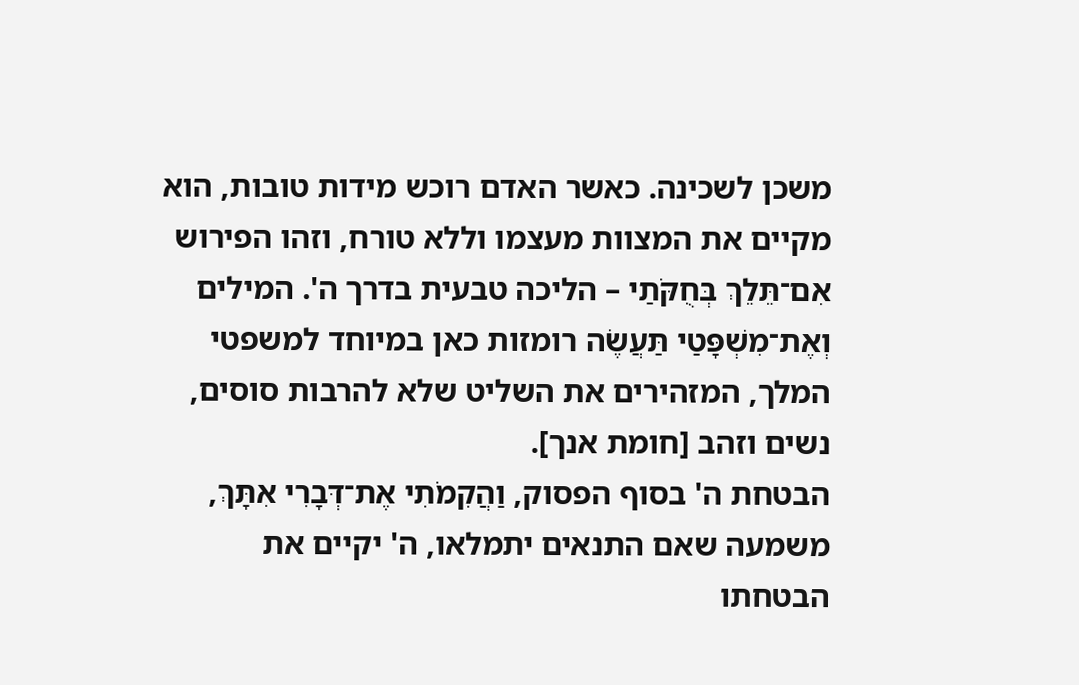משכן לשכינה. כאשר האדם רוכש מידות טובות, הוא מקיים את המצוות מעצמו וללא טורח, וזהו הפירוש אִם־תֵּלֵךְ בְּחֻקֹּתַי – הליכה טבעית בדרך ה'. המילים וְאֶת־מִשְׁפָּטַי תַּעֲשֶׂה רומזות כאן במיוחד למשפטי המלך, המזהירים את השליט שלא להרבות סוסים, נשים וזהב [חומת אנך].
הבטחת ה' בסוף הפסוק, וַהֲקִמֹתִי אֶת־דְּבָרִי אִתָּךְ, משמעה שאם התנאים יתמלאו, ה' יקיים את הבטחתו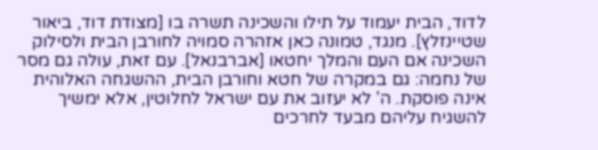לדוד, הבית יעמוד על תילו והשכינה תשרה בו [מצודת דוד, ביאור שטיינזלץ]. מנגד, טמונה כאן אזהרה סמויה לחורבן הבית ולסילוק השכינה אם העם והמלך יחטאו [אברבנאל]. עם זאת, עולה גם מסר של נחמה: גם במקרה של חטא וחורבן הבית, ההשגחה האלוהית אינה פוסקת. ה' לא יעזוב את עם ישראל לחלוטין, אלא ימשיך להשגיח עליהם מבעד לחרכים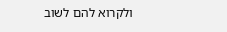ולקרוא להם לשוב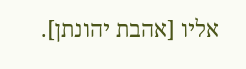אליו [אהבת יהונתן].